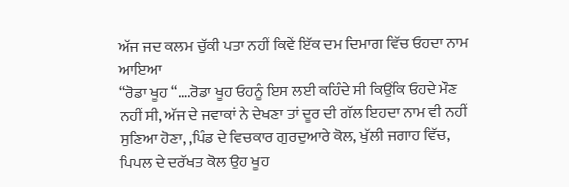ਅੱਜ ਜਦ ਕਲਮ ਚੁੱਕੀ ਪਤਾ ਨਹੀਂ ਕਿਵੇਂ ਇੱਕ ਦਮ ਦਿਮਾਗ ਵਿੱਚ ਓਹਦਾ ਨਾਮ ਆਇਆ
“ਰੋਡਾ ਖੂਹ “….ਰੋਡਾ ਖੂਹ ਓਹਨੂੰ ਇਸ ਲਈ ਕਹਿੰਦੇ ਸੀ ਕਿਉਂਕਿ ਓਹਦੇ ਮੌਣ ਨਹੀਂ ਸੀ, ਅੱਜ ਦੇ ਜਵਾਕਾਂ ਨੇ ਦੇਖਣਾ ਤਾਂ ਦੂਰ ਦੀ ਗੱਲ ਇਹਦਾ ਨਾਮ ਵੀ ਨਹੀਂ ਸੁਣਿਆ ਹੋਣਾ, ,ਪਿੰਡ ਦੇ ਵਿਚਕਾਰ ਗੁਰਦੁਆਰੇ ਕੋਲ, ਖੁੱਲੀ ਜਗਾਹ ਵਿੱਚ, ਪਿਪਲ ਦੇ ਦਰੱਖਤ ਕੋਲ ਉਹ ਖੂਹ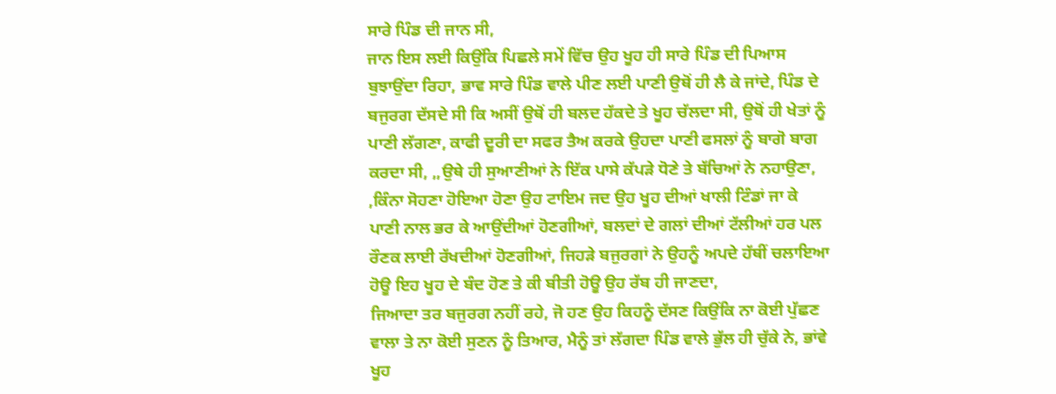ਸਾਰੇ ਪਿੰਡ ਦੀ ਜਾਨ ਸੀ,
ਜਾਨ ਇਸ ਲਈ ਕਿਉਂਕਿ ਪਿਛਲੇ ਸਮੇਂ ਵਿੱਚ ਉਹ ਖੂਹ ਹੀ ਸਾਰੇ ਪਿੰਡ ਦੀ ਪਿਆਸ ਬੁਝਾਉਂਦਾ ਰਿਹਾ, ਭਾਵ ਸਾਰੇ ਪਿੰਡ ਵਾਲੇ ਪੀਣ ਲਈ ਪਾਣੀ ਉਥੋਂ ਹੀ ਲੈ ਕੇ ਜਾਂਦੇ, ਪਿੰਡ ਦੇ ਬਜੁਰਗ ਦੱਸਦੇ ਸੀ ਕਿ ਅਸੀਂ ਉਥੋਂ ਹੀ ਬਲਦ ਹੱਕਦੇ ਤੇ ਖੂਹ ਚੱਲਦਾ ਸੀ, ਉਥੋਂ ਹੀ ਖੇਤਾਂ ਨੂੰ ਪਾਣੀ ਲੱਗਣਾ, ਕਾਫੀ ਦੂਰੀ ਦਾ ਸਫਰ ਤੈਅ ਕਰਕੇ ਉਹਦਾ ਪਾਣੀ ਫਸਲਾਂ ਨੂੰ ਬਾਗੋ ਬਾਗ ਕਰਦਾ ਸੀ, ,,ਉਥੇ ਹੀ ਸੁਆਣੀਆਂ ਨੇ ਇੱਕ ਪਾਸੇ ਕੱਪੜੇ ਧੋਣੇ ਤੇ ਬੱਚਿਆਂ ਨੇ ਨਹਾਉਣਾ, ,ਕਿੰਨਾ ਸੋਹਣਾ ਹੋਇਆ ਹੋਣਾ ਉਹ ਟਾਇਮ ਜਦ ਉਹ ਖੂਹ ਦੀਆਂ ਖਾਲੀ ਟਿੰਡਾਂ ਜਾ ਕੇ ਪਾਣੀ ਨਾਲ ਭਰ ਕੇ ਆਉਂਦੀਆਂ ਹੋਣਗੀਆਂ, ਬਲਦਾਂ ਦੇ ਗਲਾਂ ਦੀਆਂ ਟੱਲੀਆਂ ਹਰ ਪਲ ਰੌਣਕ ਲਾਈ ਰੱਖਦੀਆਂ ਹੋਣਗੀਆਂ, ਜਿਹੜੇ ਬਜੁਰਗਾਂ ਨੇ ਉਹਨੂੰ ਅਪਦੇ ਹੱਥੀਂ ਚਲਾਇਆ ਹੋਊ ਇਹ ਖੂਹ ਦੇ ਬੰਦ ਹੋਣ ਤੇ ਕੀ ਬੀਤੀ ਹੋਊ ਉਹ ਰੱਬ ਹੀ ਜਾਣਦਾ,
ਜਿਆਦਾ ਤਰ ਬਜੁਰਗ ਨਹੀਂ ਰਹੇ, ਜੋ ਹਣ ਉਹ ਕਿਹਨੂੰ ਦੱਸਣ ਕਿਉਂਕਿ ਨਾ ਕੋਈ ਪੁੱਛਣ ਵਾਲਾ ਤੇ ਨਾ ਕੋਈ ਸੁਣਨ ਨੂੰ ਤਿਆਰ, ਮੈਨੂੰ ਤਾਂ ਲੱਗਦਾ ਪਿੰਡ ਵਾਲੇ ਭੁੱਲ ਹੀ ਚੁੱਕੇ ਨੇ, ਭਾਂਵੇ ਖੂਹ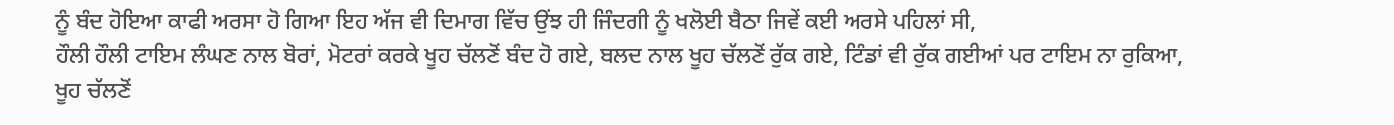ਨੂੰ ਬੰਦ ਹੋਇਆ ਕਾਫੀ ਅਰਸਾ ਹੋ ਗਿਆ ਇਹ ਅੱਜ ਵੀ ਦਿਮਾਗ ਵਿੱਚ ਉਂਝ ਹੀ ਜਿੰਦਗੀ ਨੂੰ ਖਲੋਈ ਬੈਠਾ ਜਿਵੇਂ ਕਈ ਅਰਸੇ ਪਹਿਲਾਂ ਸੀ,
ਹੌਲੀ ਹੌਲੀ ਟਾਇਮ ਲੰਘਣ ਨਾਲ ਬੋਰਾਂ, ਮੋਟਰਾਂ ਕਰਕੇ ਖੂਹ ਚੱਲਣੋਂ ਬੰਦ ਹੋ ਗਏ, ਬਲਦ ਨਾਲ ਖੂਹ ਚੱਲਣੋਂ ਰੁੱਕ ਗਏ, ਟਿੰਡਾਂ ਵੀ ਰੁੱਕ ਗਈਆਂ ਪਰ ਟਾਇਮ ਨਾ ਰੁਕਿਆ, ਖੂਹ ਚੱਲਣੋਂ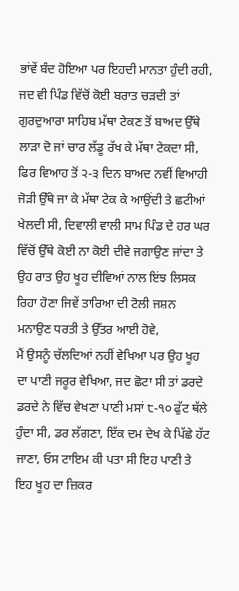ਭਾਂਵੇਂ ਬੰਦ ਹੋਇਆ ਪਰ ਇਹਦੀ ਮਾਨਤਾ ਹੁੰਦੀ ਰਹੀ, ਜਦ ਵੀ ਪਿੰਡ ਵਿੱਚੋਂ ਕੋਈ ਬਰਾਤ ਚੜਦੀ ਤਾਂ ਗੁਰਦੁਆਰਾ ਸਾਹਿਬ ਮੱਥਾ ਟੇਕਣ ਤੋਂ ਬਾਅਦ ਉੱਥੇ ਲਾੜਾ ਦੋ ਜਾਂ ਚਾਰ ਲੱਡੂ ਰੱਖ ਕੇ ਮੱਥਾ ਟੇਕਦਾ ਸੀ, ਫਿਰ ਵਿਆਹ ਤੋਂ ੨-੩ ਦਿਨ ਬਾਅਦ ਨਵੀਂ ਵਿਆਹੀ ਜੋੜੀ ਉੱਥੇ ਜਾ ਕੇ ਮੱਥਾ ਟੇਕ ਕੇ ਆਉਂਦੀ ਤੇ ਛਟੀਆਂ ਖੇਲਦੀ ਸੀ, ਦਿਵਾਲੀ ਵਾਲੀ ਸਾਮ ਪਿੰਡ ਦੇ ਹਰ ਘਰ ਵਿੱਚੋਂ ਉੱਥੇ ਕੋਈ ਨਾ ਕੋਈ ਦੀਵੇ ਜਗਾਉਣ ਜਾਂਦਾ ਤੇ ਉਹ ਰਾਤ ਉਹ ਖੂਹ ਦੀਵਿਆਂ ਨਾਲ ਇਂਝ ਲਿਸਕ ਰਿਹਾ ਹੋਣਾ ਜਿਵੇਂ ਤਾਰਿਆ ਦੀ ਟੋਲੀ ਜਸ਼ਨ ਮਨਾਉਣ ਧਰਤੀ ਤੇ ਉੱਤਰ ਆਈ ਹੋਵੇ,
ਮੈਂ ਉਸਨੂੰ ਚੱਲਦਿਆਂ ਨਹੀਂ ਵੇਖਿਆ ਪਰ ਉਹ ਖੂਹ ਦਾ ਪਾਣੀ ਜਰੂਰ ਵੇਖਿਆ, ਜਦ ਛੋਟਾ ਸੀ ਤਾਂ ਡਰਦੇ ਡਰਦੇ ਨੇ ਵਿੱਚ ਵੇਖਣਾ ਪਾਣੀ ਮਸਾਂ ੮-੧੦ ਫੁੱਟ ਥੱਲੇ ਹੁੰਦਾ ਸੀ, ਡਰ ਲੱਗਣਾ, ਇੱਕ ਦਮ ਦੇਖ ਕੇ ਪਿੱਛੇ ਹੱਟ ਜਾਣਾ, ਓਸ ਟਾਇਮ ਕੀ ਪਤਾ ਸੀ ਇਹ ਪਾਣੀ ਤੇ ਇਹ ਖੂਹ ਦਾ ਜ਼ਿਕਰ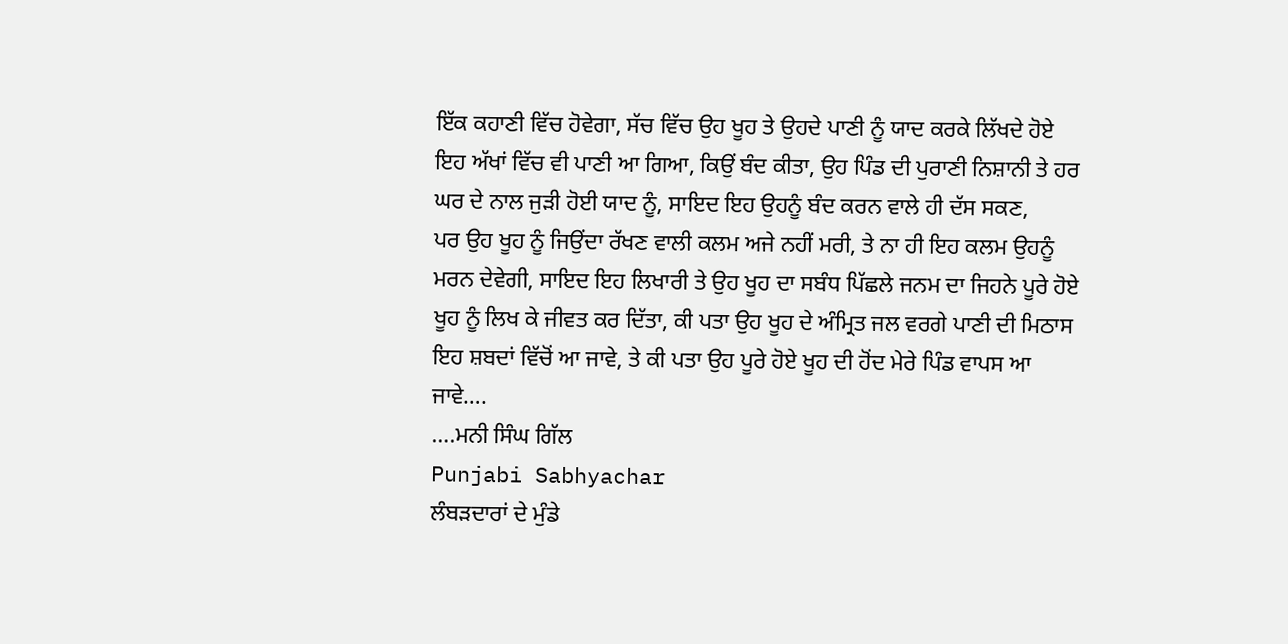ਇੱਕ ਕਹਾਣੀ ਵਿੱਚ ਹੋਵੇਗਾ, ਸੱਚ ਵਿੱਚ ਉਹ ਖੂਹ ਤੇ ਉਹਦੇ ਪਾਣੀ ਨੂੰ ਯਾਦ ਕਰਕੇ ਲਿੱਖਦੇ ਹੋਏ ਇਹ ਅੱਖਾਂ ਵਿੱਚ ਵੀ ਪਾਣੀ ਆ ਗਿਆ, ਕਿਉਂ ਬੰਦ ਕੀਤਾ, ਉਹ ਪਿੰਡ ਦੀ ਪੁਰਾਣੀ ਨਿਸ਼ਾਨੀ ਤੇ ਹਰ ਘਰ ਦੇ ਨਾਲ ਜੁੜੀ ਹੋਈ ਯਾਦ ਨੂੰ, ਸਾਇਦ ਇਹ ਉਹਨੂੰ ਬੰਦ ਕਰਨ ਵਾਲੇ ਹੀ ਦੱਸ ਸਕਣ,
ਪਰ ਉਹ ਖੂਹ ਨੂੰ ਜਿਉਂਦਾ ਰੱਖਣ ਵਾਲੀ ਕਲਮ ਅਜੇ ਨਹੀਂ ਮਰੀ, ਤੇ ਨਾ ਹੀ ਇਹ ਕਲਮ ਉਹਨੂੰ ਮਰਨ ਦੇਵੇਗੀ, ਸਾਇਦ ਇਹ ਲਿਖਾਰੀ ਤੇ ਉਹ ਖੂਹ ਦਾ ਸਬੰਧ ਪਿੱਛਲੇ ਜਨਮ ਦਾ ਜਿਹਨੇ ਪੂਰੇ ਹੋਏ ਖੂਹ ਨੂੰ ਲਿਖ ਕੇ ਜੀਵਤ ਕਰ ਦਿੱਤਾ, ਕੀ ਪਤਾ ਉਹ ਖੂਹ ਦੇ ਅੰਮ੍ਰਿਤ ਜਲ ਵਰਗੇ ਪਾਣੀ ਦੀ ਮਿਠਾਸ ਇਹ ਸ਼ਬਦਾਂ ਵਿੱਚੋਂ ਆ ਜਾਵੇ, ਤੇ ਕੀ ਪਤਾ ਉਹ ਪੂਰੇ ਹੋਏ ਖੂਹ ਦੀ ਹੋਂਦ ਮੇਰੇ ਪਿੰਡ ਵਾਪਸ ਆ ਜਾਵੇ….
….ਮਨੀ ਸਿੰਘ ਗਿੱਲ
Punjabi Sabhyachar
ਲੰਬੜਦਾਰਾਂ ਦੇ ਮੁੰਡੇ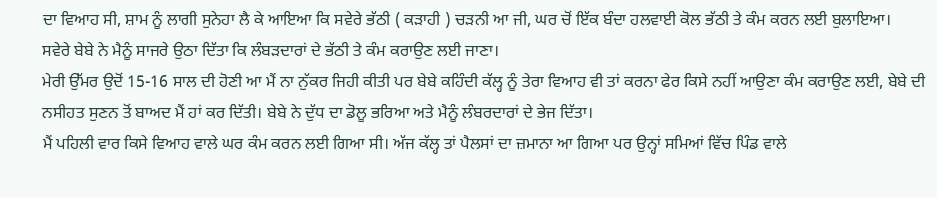ਦਾ ਵਿਆਹ ਸੀ, ਸ਼ਾਮ ਨੂੰ ਲਾਗੀ ਸੁਨੇਹਾ ਲੈ ਕੇ ਆਇਆ ਕਿ ਸਵੇਰੇ ਭੱਠੀ ( ਕੜਾਹੀ ) ਚੜਨੀ ਆ ਜੀ, ਘਰ ਚੋਂ ਇੱਕ ਬੰਦਾ ਹਲਵਾਈ ਕੋਲ ਭੱਠੀ ਤੇ ਕੰਮ ਕਰਨ ਲਈ ਬੁਲਾਇਆ।
ਸਵੇਰੇ ਬੇਬੇ ਨੇ ਮੈਨੂੰ ਸਾਜਰੇ ਉਠਾ ਦਿੱਤਾ ਕਿ ਲੰਬੜਦਾਰਾਂ ਦੇ ਭੱਠੀ ਤੇ ਕੰਮ ਕਰਾਉਣ ਲਈ ਜਾਣਾ।
ਮੇਰੀ ਉੱਮਰ ਉਦੋਂ 15-16 ਸਾਲ ਦੀ ਹੋਣੀ ਆ ਮੈਂ ਨਾ ਨੁੱਕਰ ਜਿਹੀ ਕੀਤੀ ਪਰ ਬੇਬੇ ਕਹਿੰਦੀ ਕੱਲ੍ਹ ਨੂੰ ਤੇਰਾ ਵਿਆਹ ਵੀ ਤਾਂ ਕਰਨਾ ਫੇਰ ਕਿਸੇ ਨਹੀਂ ਆਉਣਾ ਕੰਮ ਕਰਾਉਣ ਲਈ, ਬੇਬੇ ਦੀ ਨਸੀਹਤ ਸੁਣਨ ਤੋਂ ਬਾਅਦ ਮੈਂ ਹਾਂ ਕਰ ਦਿੱਤੀ। ਬੇਬੇ ਨੇ ਦੁੱਧ ਦਾ ਡੋਲੂ ਭਰਿਆ ਅਤੇ ਮੈਨੂੰ ਲੰਬਰਦਾਰਾਂ ਦੇ ਭੇਜ ਦਿੱਤਾ।
ਮੈਂ ਪਹਿਲੀ ਵਾਰ ਕਿਸੇ ਵਿਆਹ ਵਾਲੇ ਘਰ ਕੰਮ ਕਰਨ ਲਈ ਗਿਆ ਸੀ। ਅੱਜ ਕੱਲ੍ਹ ਤਾਂ ਪੈਲਸਾਂ ਦਾ ਜ਼ਮਾਨਾ ਆ ਗਿਆ ਪਰ ਉਨ੍ਹਾਂ ਸਮਿਆਂ ਵਿੱਚ ਪਿੰਡ ਵਾਲੇ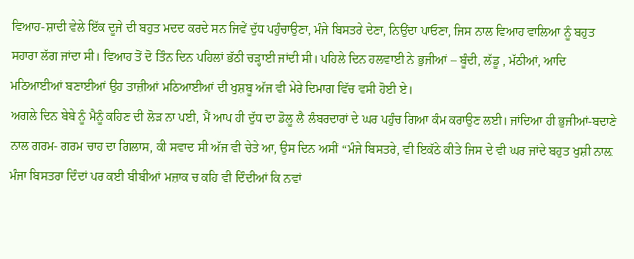ਵਿਆਹ-ਸ਼ਾਦੀ ਵੇਲੇ ਇੱਕ ਦੂਜੇ ਦੀ ਬਹੁਤ ਮਦਦ ਕਰਦੇ ਸਨ ਜਿਵੇਂ ਦੁੱਧ ਪਹੁੰਚਾਉਣਾ, ਮੰਜੇ ਬਿਸਤਰੇ ਦੇਣਾ, ਨਿਉਂਦਾ ਪਾਓਣਾ, ਜਿਸ ਨਾਲ ਵਿਆਹ ਵਾਲਿਆ ਨੂੰ ਬਹੁਤ ਸਹਾਰਾ ਲੱਗ ਜਾਂਦਾ ਸੀ। ਵਿਆਹ ਤੋਂ ਦੋ ਤਿੰਨ ਦਿਨ ਪਹਿਲਾਂ ਭੱਠੀ ਚੜ੍ਹਾਈ ਜਾਂਦੀ ਸੀ। ਪਹਿਲੇ ਦਿਨ ਹਲਵਾਈ ਨੇ ਭੁਜੀਆਂ – ਬੂੰਦੀ, ਲੱਡੂ , ਮੱਠੀਆਂ, ਆਦਿ ਮਠਿਆਈਆਂ ਬਣਾਈਆਂ ਉਹ ਤਾਜ਼ੀਆਂ ਮਠਿਆਈਆਂ ਦੀ ਖੁਸ਼ਬੂ ਅੱਜ ਵੀ ਮੇਰੇ ਦਿਮਾਗ ਵਿੱਚ ਵਸੀ ਹੋਈ ਏ।
ਅਗਲੇ ਦਿਨ ਬੇਬੇ ਨੂੰ ਮੈਨੂੰ ਕਹਿਣ ਦੀ ਲੋੜ ਨਾ ਪਈ, ਮੈਂ ਆਪ ਹੀ ਦੁੱਧ ਦਾ ਡੋਲੂ ਲੈ ਲੰਬਰਦਾਰਾਂ ਦੇ ਘਰ ਪਹੁੰਚ ਗਿਆ ਕੰਮ ਕਰਾਉਣ ਲਈ। ਜਾਂਦਿਆ ਹੀ ਭੁਜੀਆਂ-ਬਦਾਣੇ ਨਾਲ ਗਰਮ- ਗਰਮ ਚਾਹ ਦਾ ਗਿਲਾਸ, ਕੀ ਸਵਾਦ ਸੀ ਅੱਜ ਵੀ ਚੇਤੇ ਆ, ਉਸ ਦਿਨ ਅਸੀਂ “ਮੰਜੇ ਬਿਸਤਰੇ, ਵੀ ਇਕੱਠੇ ਕੀਤੇ ਜਿਸ ਦੇ ਵੀ ਘਰ ਜਾਂਦੇ ਬਹੁਤ ਖੁਸ਼ੀ ਨਾਲ਼ ਮੰਜਾ ਬਿਸਤਰਾ ਦਿੰਦਾਂ ਪਰ ਕਈ ਬੀਬੀਆਂ ਮਜ਼ਾਕ ਚ ਕਹਿ ਵੀ ਦਿੰਦੀਆਂ ਕਿ ਨਵਾਂ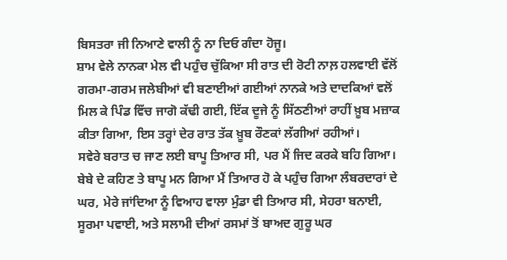ਬਿਸਤਰਾ ਜੀ ਨਿਆਣੇ ਵਾਲੀ ਨੂੰ ਨਾ ਦਿਓ ਗੰਦਾ ਹੋਜੂ।
ਸ਼ਾਮ ਵੇਲੇ ਨਾਨਕਾ ਮੇਲ ਵੀ ਪਹੁੰਚ ਚੁੱਕਿਆ ਸੀ ਰਾਤ ਦੀ ਰੋਟੀ ਨਾਲ਼ ਹਲਵਾਈ ਵੱਲੋਂ ਗਰਮਾ-ਗਰਮ ਜਲੇਬੀਆਂ ਵੀ ਬਣਾਈਆਂ ਗਈਆਂ ਨਾਨਕੇ ਅਤੇ ਦਾਦਕਿਆਂ ਵਲੋਂ ਮਿਲ ਕੇ ਪਿੰਡ ਵਿੱਚ ਜਾਗੋ ਕੱਢੀ ਗਈ, ਇੱਕ ਦੂਜੇ ਨੂੰ ਸਿੱਠਣੀਆਂ ਰਾਹੀਂ ਖ਼ੂਬ ਮਜ਼ਾਕ ਕੀਤਾ ਗਿਆ, ਇਸ ਤਰ੍ਹਾਂ ਦੇਰ ਰਾਤ ਤੱਕ ਖ਼ੂਬ ਰੌਣਕਾਂ ਲੱਗੀਆਂ ਰਹੀਆਂ।
ਸਵੇਰੇ ਬਰਾਤ ਚ ਜਾਣ ਲਈ ਬਾਪੂ ਤਿਆਰ ਸੀ, ਪਰ ਮੈਂ ਜਿਦ ਕਰਕੇ ਬਹਿ ਗਿਆ। ਬੇਬੇ ਦੇ ਕਹਿਣ ਤੇ ਬਾਪੂ ਮਨ ਗਿਆ ਮੈਂ ਤਿਆਰ ਹੋ ਕੇ ਪਹੁੰਚ ਗਿਆ ਲੰਬਰਦਾਰਾਂ ਦੇ ਘਰ, ਮੇਰੇ ਜਾਂਦਿਆ ਨੂੰ ਵਿਆਹ ਵਾਲਾ ਮੁੰਡਾ ਵੀ ਤਿਆਰ ਸੀ, ਸੇਹਰਾ ਬਨਾਈ, ਸੂਰਮਾ ਪਵਾਈ, ਅਤੇ ਸਲਾਮੀ ਦੀਆਂ ਰਸਮਾਂ ਤੋਂ ਬਾਅਦ ਗੁਰੂ ਘਰ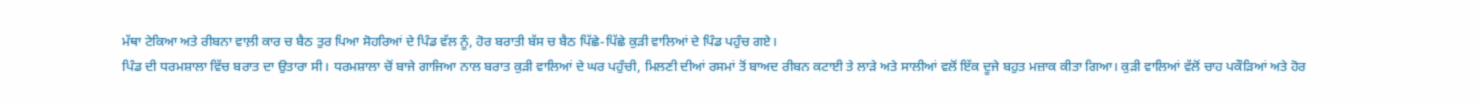ਮੱਥਾ ਟੇਕਿਆ ਅਤੇ ਰੀਬਨਾ ਵਾਲ਼ੀ ਕਾਰ ਚ ਬੈਠ ਤੁਰ ਪਿਆ ਸੋਹਰਿਆਂ ਦੇ ਪਿੰਡ ਵੱਲ ਨੂੰ, ਹੋਰ ਬਰਾਤੀ ਬੱਸ ਚ ਬੈਠ ਪਿੱਛੇ-ਪਿੱਛੇ ਕੁੜੀ ਵਾਲਿਆਂ ਦੇ ਪਿੰਡ ਪਹੁੰਚ ਗਏ।
ਪਿੰਡ ਦੀ ਧਰਮਸ਼ਾਲਾ ਵਿੱਚ ਬਰਾਤ ਦਾ ਉਤਾਰਾ ਸੀ। ਧਰਮਸ਼ਾਲਾ ਚੋਂ ਬਾਜੇ ਗਾਜਿਆ ਨਾਲ ਬਰਾਤ ਕੁੜੀ ਵਾਲਿਆਂ ਦੇ ਘਰ ਪਹੁੰਚੀ, ਮਿਲਣੀ ਦੀਆਂ ਰਸਮਾਂ ਤੋਂ ਬਾਅਦ ਰੀਬਨ ਕਟਾਈ ਤੇ ਲਾੜੇ ਅਤੇ ਸਾਲੀਆਂ ਵਲੋਂ ਇੱਕ ਦੂਜੇ ਬਹੁਤ ਮਜ਼ਾਕ ਕੀਤਾ ਗਿਆ। ਕੁੜੀ ਵਾਲਿਆਂ ਵੱਲੋਂ ਚਾਹ ਪਕੌੜਿਆਂ ਅਤੇ ਹੋਰ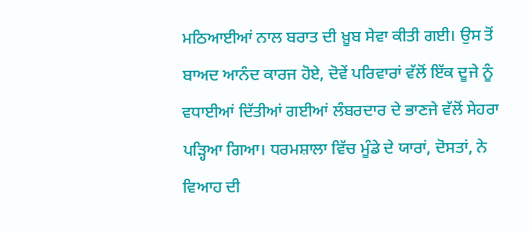ਮਠਿਆਈਆਂ ਨਾਲ ਬਰਾਤ ਦੀ ਖ਼ੂਬ ਸੇਵਾ ਕੀਤੀ ਗਈ। ਉਸ ਤੋਂ ਬਾਅਦ ਆਨੰਦ ਕਾਰਜ ਹੋਏ, ਦੋਵੇਂ ਪਰਿਵਾਰਾਂ ਵੱਲੋਂ ਇੱਕ ਦੂਜੇ ਨੂੰ ਵਧਾਈਆਂ ਦਿੱਤੀਆਂ ਗਈਆਂ ਲੰਬਰਦਾਰ ਦੇ ਭਾਣਜੇ ਵੱਲੋਂ ਸੇਹਰਾ ਪੜ੍ਹਿਆ ਗਿਆ। ਧਰਮਸ਼ਾਲਾ ਵਿੱਚ ਮੂੰਡੇ ਦੇ ਯਾਰਾਂ, ਦੋਸਤਾਂ, ਨੇ ਵਿਆਹ ਦੀ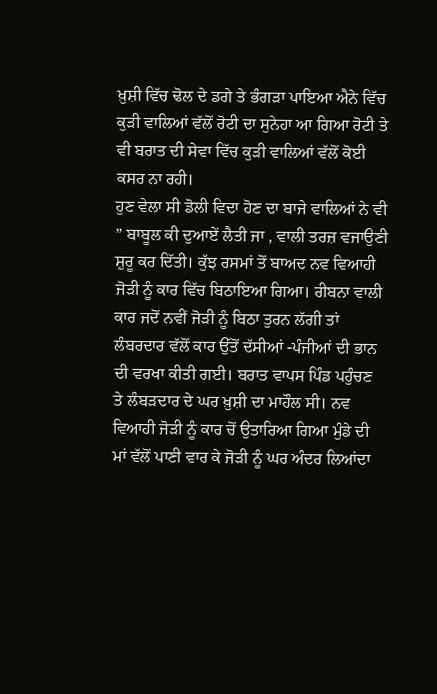ਖ਼ੁਸ਼ੀ ਵਿੱਚ ਢੋਲ ਦੇ ਡਗੇ ਤੇ ਭੰਗੜਾ ਪਾਇਆ ਐਨੇ ਵਿੱਚ ਕੁੜੀ ਵਾਲਿਆਂ ਵੱਲੋਂ ਰੋਟੀ ਦਾ ਸੁਨੇਹਾ ਆ ਗਿਆ ਰੋਟੀ ਤੇ ਵੀ ਬਰਾਤ ਦੀ ਸੇਵਾ ਵਿੱਚ ਕੁੜੀ ਵਾਲਿਆਂ ਵੱਲੋਂ ਕੋਈ ਕਸਰ ਨਾ ਰਹੀ।
ਹੁਣ ਵੇਲਾ ਸੀ ਡੋਲੀ ਵਿਦਾ ਹੋਣ ਦਾ ਬਾਜੇ ਵਾਲਿਆਂ ਨੇ ਵੀ ” ਬਾਬੂਲ ਕੀ ਦੁਆਏਂ ਲੈਤੀ ਜਾ , ਵਾਲੀ ਤਰਜ਼ ਵਜਾਉਣੀ ਸ਼ੁਰੂ ਕਰ ਦਿੱਤੀ। ਕੁੱਝ ਰਸਮਾਂ ਤੋਂ ਬਾਅਦ ਨਵ ਵਿਆਹੀ ਜੋੜੀ ਨੂੰ ਕਾਰ ਵਿੱਚ ਬਿਠਾਇਆ ਗਿਆ। ਰੀਬਨਾ ਵਾਲੀ ਕਾਰ ਜਦੋਂ ਨਵੀਂ ਜੋੜੀ ਨੂੰ ਬਿਠਾ ਤੁਰਨ ਲੱਗੀ ਤਾਂ ਲੰਬਰਦਾਰ ਵੱਲੋਂ ਕਾਰ ਉੱਤੋਂ ਦੱਸੀਆਂ -ਪੰਜੀਆਂ ਦੀ ਭਾਨ ਦੀ ਵਰਖਾ ਕੀਤੀ ਗਈ। ਬਰਾਤ ਵਾਪਸ ਪਿੰਡ ਪਹੁੰਚਣ ਤੇ ਲੰਬੜਦਾਰ ਦੇ ਘਰ ਖ਼ੁਸ਼ੀ ਦਾ ਮਾਹੌਲ ਸੀ। ਨਵ ਵਿਆਹੀ ਜੋੜੀ ਨੂੰ ਕਾਰ ਚੋਂ ਉਤਾਰਿਆ ਗਿਆ ਮੁੰਡੇ ਦੀ ਮਾਂ ਵੱਲੋਂ ਪਾਣੀ ਵਾਰ ਕੇ ਜੋੜੀ ਨੂੰ ਘਰ ਅੰਦਰ ਲਿਆਂਦਾ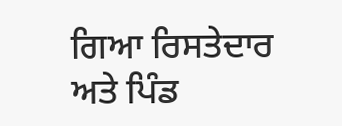ਗਿਆ ਰਿਸਤੇਦਾਰ ਅਤੇ ਪਿੰਡ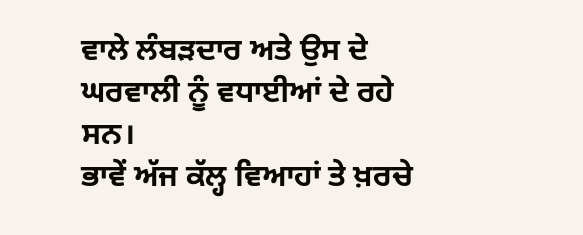ਵਾਲੇ ਲੰਬੜਦਾਰ ਅਤੇ ਉਸ ਦੇ ਘਰਵਾਲੀ ਨੂੰ ਵਧਾਈਆਂ ਦੇ ਰਹੇ ਸਨ।
ਭਾਵੇਂ ਅੱਜ ਕੱਲ੍ਹ ਵਿਆਹਾਂ ਤੇ ਖ਼ਰਚੇ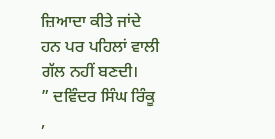ਜ਼ਿਆਦਾ ਕੀਤੇ ਜਾਂਦੇ ਹਨ ਪਰ ਪਹਿਲਾਂ ਵਾਲੀ ਗੱਲ ਨਹੀਂ ਬਣਦੀ।
” ਦਵਿੰਦਰ ਸਿੰਘ ਰਿੰਕੂ ,